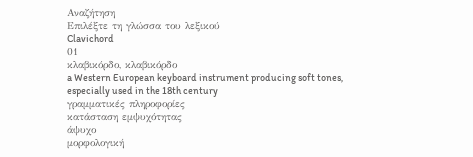Αναζήτηση
Επιλέξτε τη γλώσσα του λεξικού
Clavichord
01
κλαβικόρδο, κλαβικόρδο
a Western European keyboard instrument producing soft tones, especially used in the 18th century
γραμματικές πληροφορίες
κατάσταση εμψυχότητας
άψυχο
μορφολογική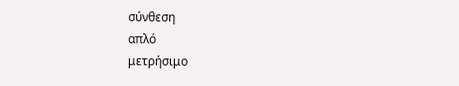σύνθεση
απλό
μετρήσιμο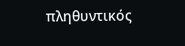πληθυντικός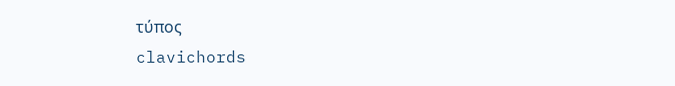τύπος
clavichords